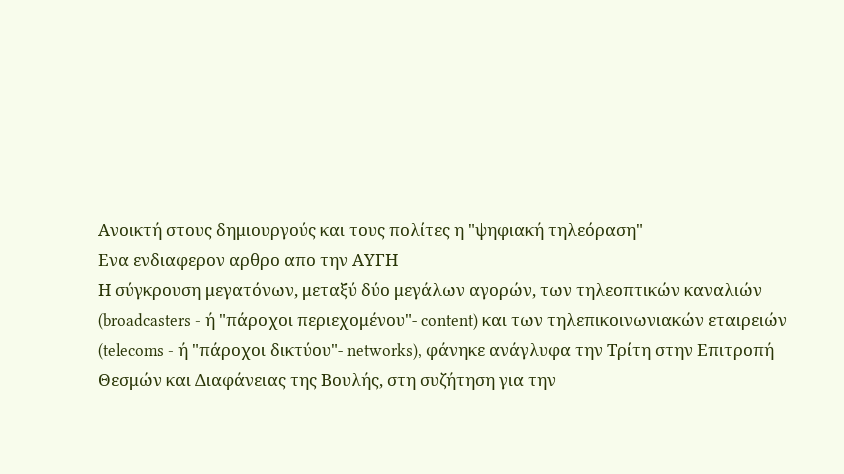Ανοικτή στους δημιουργούς και τους πολίτες η "ψηφιακή τηλεόραση"
Ενα ενδιαφερον αρθρο απο την ΑΥΓΗ
Η σύγκρουση μεγατόνων, μεταξύ δύο μεγάλων αγορών, των τηλεοπτικών καναλιών (broadcasters - ή "πάροχοι περιεχομένου"- content) και των τηλεπικοινωνιακών εταιρειών (telecoms - ή "πάροχοι δικτύου"- networks), φάνηκε ανάγλυφα την Τρίτη στην Επιτροπή Θεσμών και Διαφάνειας της Βουλής, στη συζήτηση για την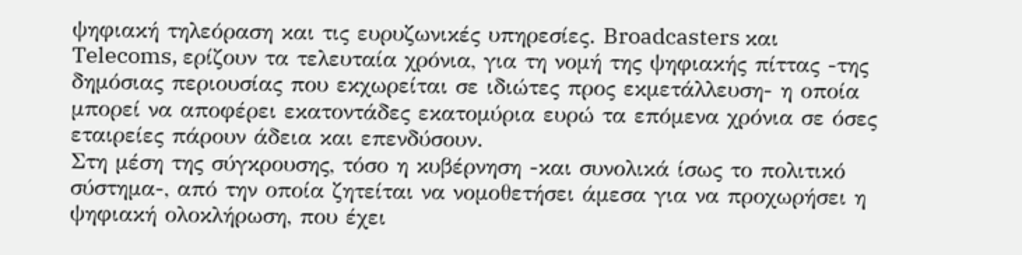ψηφιακή τηλεόραση και τις ευρυζωνικές υπηρεσίες. Broadcasters και Telecoms, ερίζουν τα τελευταία χρόνια, για τη νομή της ψηφιακής πίττας -της δημόσιας περιουσίας που εκχωρείται σε ιδιώτες προς εκμετάλλευση- η οποία μπορεί να αποφέρει εκατοντάδες εκατομύρια ευρώ τα επόμενα χρόνια σε όσες εταιρείες πάρουν άδεια και επενδύσουν.
Στη μέση της σύγκρουσης, τόσο η κυβέρνηση -και συνολικά ίσως το πολιτικό σύστημα-, από την οποία ζητείται να νομοθετήσει άμεσα για να προχωρήσει η ψηφιακή ολοκλήρωση, που έχει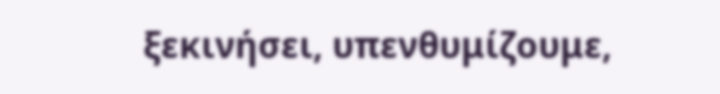ξεκινήσει, υπενθυμίζουμε,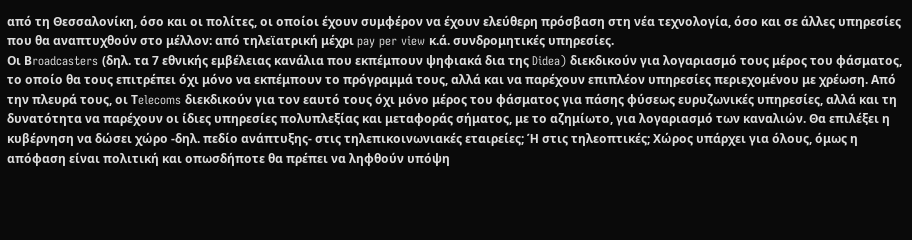από τη Θεσσαλονίκη, όσο και οι πολίτες, οι οποίοι έχουν συμφέρον να έχουν ελεύθερη πρόσβαση στη νέα τεχνολογία, όσο και σε άλλες υπηρεσίες που θα αναπτυχθούν στο μέλλον: από τηλεϊατρική μέχρι pay per view κ.ά. συνδρομητικές υπηρεσίες.
Οι Βroadcasters (δηλ. τα 7 εθνικής εμβέλειας κανάλια που εκπέμπουν ψηφιακά δια της Didea) διεκδικούν για λογαριασμό τους μέρος του φάσματος, το οποίο θα τους επιτρέπει όχι μόνο να εκπέμπουν το πρόγραμμά τους, αλλά και να παρέχουν επιπλέον υπηρεσίες περιεχομένου με χρέωση. Από την πλευρά τους, οι Τelecoms διεκδικούν για τον εαυτό τους όχι μόνο μέρος του φάσματος για πάσης φύσεως ευρυζωνικές υπηρεσίες, αλλά και τη δυνατότητα να παρέχουν οι ίδιες υπηρεσίες πολυπλεξίας και μεταφοράς σήματος, με το αζημίωτο, για λογαριασμό των καναλιών. Θα επιλέξει η κυβέρνηση να δώσει χώρο -δηλ. πεδίο ανάπτυξης- στις τηλεπικοινωνιακές εταιρείες; Ή στις τηλεοπτικές; Χώρος υπάρχει για όλους, όμως η απόφαση είναι πολιτική και οπωσδήποτε θα πρέπει να ληφθούν υπόψη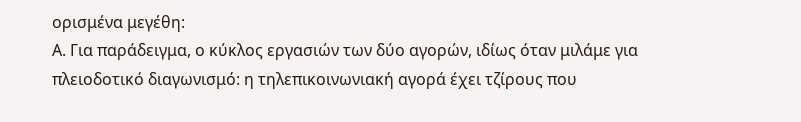ορισμένα μεγέθη:
Α. Για παράδειγμα, ο κύκλος εργασιών των δύο αγορών, ιδίως όταν μιλάμε για πλειοδοτικό διαγωνισμό: η τηλεπικοινωνιακή αγορά έχει τζίρους που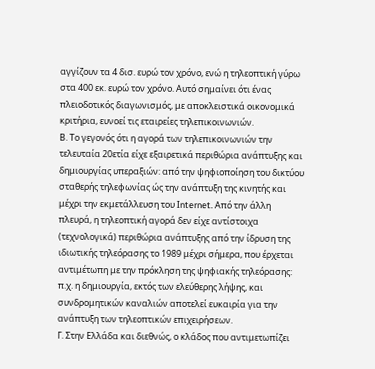αγγίζουν τα 4 δισ. ευρώ τον χρόνο, ενώ η τηλεοπτική γύρω στα 400 εκ. ευρώ τον χρόνο. Αυτό σημαίνει ότι ένας πλειοδοτικός διαγωνισμός, με αποκλειστικά οικονομικά κριτήρια, ευνοεί τις εταιρείες τηλεπικοινωνιών.
Β. Το γεγονός ότι η αγορά των τηλεπικοινωνιών την τελευταία 20ετία είχε εξαιρετικά περιθώρια ανάπτυξης και δημιουργίας υπεραξιών: από την ψηφιοποίηση του δικτύου σταθερής τηλεφωνίας ώς την ανάπτυξη της κινητής και μέχρι την εκμετάλλευση του Ιnternet. Από την άλλη πλευρά, η τηλεοπτική αγορά δεν είχε αντίστοιχα (τεχνολογικά) περιθώρια ανάπτυξης από την ίδρυση της ιδιωτικής τηλεόρασης το 1989 μέχρι σήμερα, που έρχεται αντιμέτωπη με την πρόκληση της ψηφιακής τηλεόρασης: π.χ. η δημιουργία, εκτός των ελεύθερης λήψης, και συνδρομητικών καναλιών αποτελεί ευκαιρία για την ανάπτυξη των τηλεοπτικών επιχειρήσεων.
Γ. Στην Ελλάδα και διεθνώς, ο κλάδος που αντιμετωπίζει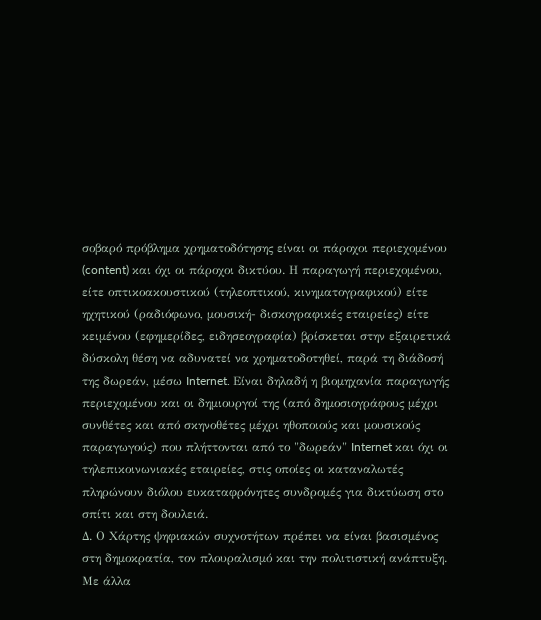σοβαρό πρόβλημα χρηματοδότησης είναι οι πάροχοι περιεχομένου (content) και όχι οι πάροχοι δικτύου. Η παραγωγή περιεχομένου, είτε οπτικοακουστικού (τηλεοπτικού, κινηματογραφικού) είτε ηχητικού (ραδιόφωνο, μουσική- δισκογραφικές εταιρείες) είτε κειμένου (εφημερίδες, ειδησεογραφία) βρίσκεται στην εξαιρετικά δύσκολη θέση να αδυνατεί να χρηματοδοτηθεί, παρά τη διάδοσή της δωρεάν, μέσω Internet. Είναι δηλαδή η βιομηχανία παραγωγής περιεχομένου και οι δημιουργοί της (από δημοσιογράφους μέχρι συνθέτες και από σκηνοθέτες μέχρι ηθοποιούς και μουσικούς παραγωγούς) που πλήττονται από το "δωρεάν" Internet και όχι οι τηλεπικοινωνιακές εταιρείες, στις οποίες οι καταναλωτές πληρώνουν διόλου ευκαταφρόνητες συνδρομές για δικτύωση στο σπίτι και στη δουλειά.
Δ. Ο Χάρτης ψηφιακών συχνοτήτων πρέπει να είναι βασισμένος στη δημοκρατία, τον πλουραλισμό και την πολιτιστική ανάπτυξη. Με άλλα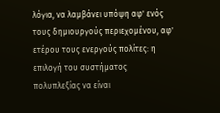λόγια, να λαμβάνει υπόψη αφ' ενός τους δημιουργούς περιεχομένου, αφ' ετέρου τους ενεργούς πολίτες: η επιλογή του συστήματος πολυπλεξίας να είναι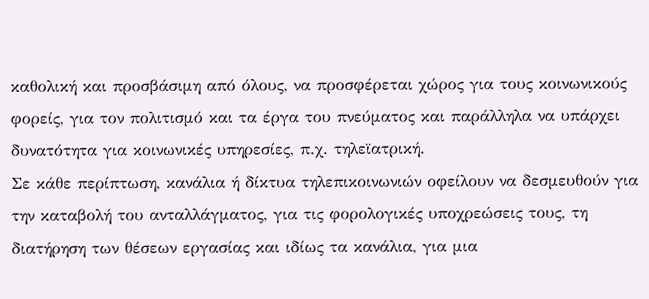καθολική και προσβάσιμη από όλους, να προσφέρεται χώρος για τους κοινωνικούς φορείς, για τον πολιτισμό και τα έργα του πνεύματος και παράλληλα να υπάρχει δυνατότητα για κοινωνικές υπηρεσίες, π.χ. τηλεϊατρική.
Σε κάθε περίπτωση, κανάλια ή δίκτυα τηλεπικοινωνιών οφείλουν να δεσμευθούν για την καταβολή του ανταλλάγματος, για τις φορολογικές υποχρεώσεις τους, τη διατήρηση των θέσεων εργασίας και ιδίως τα κανάλια, για μια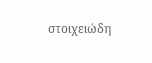στοιχειώδη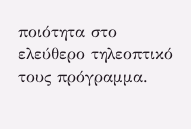ποιότητα στο ελεύθερο τηλεοπτικό τους πρόγραμμα.